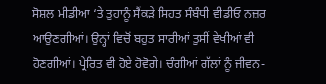ਸੋਸ਼ਲ ਮੀਡੀਆ ‘ਤੇ ਤੁਹਾਨੂੰ ਸੈਂਕੜੇ ਸਿਹਤ ਸੰਬੰਧੀ ਵੀਡੀਓ ਨਜ਼ਰ ਆਉਣਗੀਆਂ। ਉਨ੍ਹਾਂ ਵਿਚੋਂ ਬਹੁਤ ਸਾਰੀਆਂ ਤੁਸੀਂ ਵੇਖੀਆਂ ਵੀ ਹੋਣਗੀਆਂ। ਪ੍ਰੇਰਿਤ ਵੀ ਹੋਏ ਹੋਵੋਗੇ। ਚੰਗੀਆਂ ਗੱਲਾਂ ਨੂੰ ਜੀਵਨ-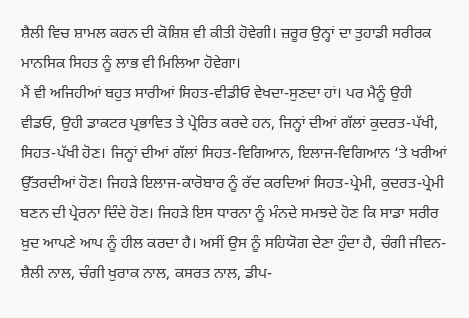ਸ਼ੈਲੀ ਵਿਚ ਸ਼ਾਮਲ ਕਰਨ ਦੀ ਕੋਸ਼ਿਸ਼ ਵੀ ਕੀਤੀ ਹੋਵੇਗੀ। ਜ਼ਰੂਰ ਉਨ੍ਹਾਂ ਦਾ ਤੁਹਾਡੀ ਸਰੀਰਕ ਮਾਨਸਿਕ ਸਿਹਤ ਨੂੰ ਲਾਭ ਵੀ ਮਿਲਿਆ ਹੋਵੇਗਾ।
ਮੈਂ ਵੀ ਅਜਿਹੀਆਂ ਬਹੁਤ ਸਾਰੀਆਂ ਸਿਹਤ-ਵੀਡੀਓ ਵੇਖਦਾ-ਸੁਣਦਾ ਹਾਂ। ਪਰ ਮੈਨੂੰ ਉਹੀ ਵੀਡਓ, ਉਹੀ ਡਾਕਟਰ ਪ੍ਰਭਾਵਿਤ ਤੇ ਪ੍ਰੇਰਿਤ ਕਰਦੇ ਹਨ, ਜਿਨ੍ਹਾਂ ਦੀਆਂ ਗੱਲਾਂ ਕੁਦਰਤ-ਪੱਖੀ, ਸਿਹਤ-ਪੱਖੀ ਹੋਣ। ਜਿਨ੍ਹਾਂ ਦੀਆਂ ਗੱਲਾਂ ਸਿਹਤ-ਵਿਗਿਆਨ, ਇਲਾਜ-ਵਿਗਿਆਨ ‘ਤੇ ਖਰੀਆਂ ਉੱਤਰਦੀਆਂ ਹੋਣ। ਜਿਹੜੇ ਇਲਾਜ-ਕਾਰੋਬਾਰ ਨੂੰ ਰੱਦ ਕਰਦਿਆਂ ਸਿਹਤ-ਪ੍ਰੇਮੀ, ਕੁਦਰਤ-ਪ੍ਰੇਮੀ ਬਣਨ ਦੀ ਪ੍ਰੇਰਨਾ ਦਿੰਦੇ ਹੋਣ। ਜਿਹੜੇ ਇਸ ਧਾਰਨਾ ਨੂੰ ਮੰਨਦੇ ਸਮਝਦੇ ਹੋਣ ਕਿ ਸਾਡਾ ਸਰੀਰ ਖ਼ੁਦ ਆਪਣੇ ਆਪ ਨੂੰ ਹੀਲ ਕਰਦਾ ਹੈ। ਅਸੀਂ ਉਸ ਨੂੰ ਸਹਿਯੋਗ ਦੇਣਾ ਹੁੰਦਾ ਹੈ, ਚੰਗੀ ਜੀਵਨ-ਸ਼ੈਲੀ ਨਾਲ, ਚੰਗੀ ਖੁਰਾਕ ਨਾਲ, ਕਸਰਤ ਨਾਲ, ਡੀਪ-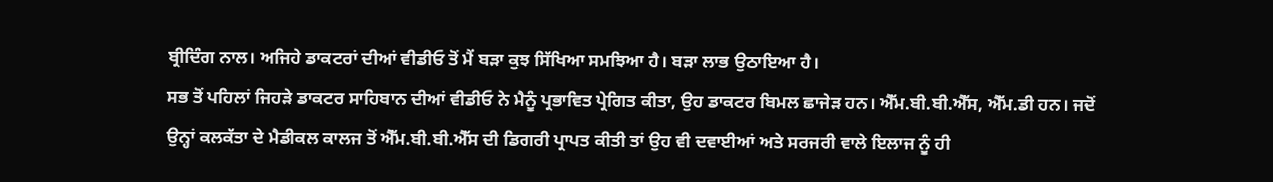ਬ੍ਰੀਦਿੰਗ ਨਾਲ। ਅਜਿਹੇ ਡਾਕਟਰਾਂ ਦੀਆਂ ਵੀਡੀਓ ਤੋਂ ਮੈਂ ਬੜਾ ਕੁਝ ਸਿੱਖਿਆ ਸਮਝਿਆ ਹੈ। ਬੜਾ ਲਾਭ ਉਠਾਇਆ ਹੈ।
ਸਭ ਤੋਂ ਪਹਿਲਾਂ ਜਿਹੜੇ ਡਾਕਟਰ ਸਾਹਿਬਾਨ ਦੀਆਂ ਵੀਡੀਓ ਨੇ ਮੈਨੂੰ ਪ੍ਰਭਾਵਿਤ ਪ੍ਰੇਗਿਤ ਕੀਤਾ, ਉਹ ਡਾਕਟਰ ਬਿਮਲ ਛਾਜੇੜ ਹਨ। ਐੱਮ.ਬੀ.ਬੀ.ਐੱਸ, ਐੱਮ.ਡੀ ਹਨ। ਜਦੋਂ ਉਨ੍ਹਾਂ ਕਲਕੱਤਾ ਦੇ ਮੈਡੀਕਲ ਕਾਲਜ ਤੋਂ ਐੱਮ.ਬੀ.ਬੀ.ਐੱਸ ਦੀ ਡਿਗਰੀ ਪ੍ਰਾਪਤ ਕੀਤੀ ਤਾਂ ਉਹ ਵੀ ਦਵਾਈਆਂ ਅਤੇ ਸਰਜਰੀ ਵਾਲੇ ਇਲਾਜ ਨੂੰ ਹੀ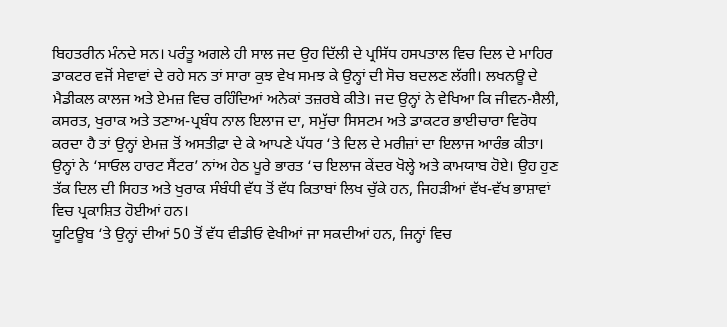ਬਿਹਤਰੀਨ ਮੰਨਦੇ ਸਨ। ਪਰੰਤੂ ਅਗਲੇ ਹੀ ਸਾਲ ਜਦ ਉਹ ਦਿੱਲੀ ਦੇ ਪ੍ਰਸਿੱਧ ਹਸਪਤਾਲ ਵਿਚ ਦਿਲ ਦੇ ਮਾਹਿਰ ਡਾਕਟਰ ਵਜੋਂ ਸੇਵਾਵਾਂ ਦੇ ਰਹੇ ਸਨ ਤਾਂ ਸਾਰਾ ਕੁਝ ਵੇਖ ਸਮਝ ਕੇ ਉਨ੍ਹਾਂ ਦੀ ਸੋਚ ਬਦਲਣ ਲੱਗੀ। ਲਖਨਊ ਦੇ ਮੈਡੀਕਲ ਕਾਲਜ ਅਤੇ ਏਮਜ਼ ਵਿਚ ਰਹਿੰਦਿਆਂ ਅਨੇਕਾਂ ਤਜ਼ਰਬੇ ਕੀਤੇ। ਜਦ ਉਨ੍ਹਾਂ ਨੇ ਵੇਖਿਆ ਕਿ ਜੀਵਨ-ਸ਼ੈਲੀ, ਕਸਰਤ, ਖੁਰਾਕ ਅਤੇ ਤਣਾਅ-ਪ੍ਰਬੰਧ ਨਾਲ ਇਲਾਜ ਦਾ, ਸਮੁੱਚਾ ਸਿਸਟਮ ਅਤੇ ਡਾਕਟਰ ਭਾਈਚਾਰਾ ਵਿਰੋਧ ਕਰਦਾ ਹੈ ਤਾਂ ਉਨ੍ਹਾਂ ਏਮਜ਼ ਤੋਂ ਅਸਤੀਫ਼ਾ ਦੇ ਕੇ ਆਪਣੇ ਪੱਧਰ ‘ਤੇ ਦਿਲ ਦੇ ਮਰੀਜ਼ਾਂ ਦਾ ਇਲਾਜ ਆਰੰਭ ਕੀਤਾ। ਉਨ੍ਹਾਂ ਨੇ ‘ਸਾਓਲ ਹਾਰਟ ਸੈਂਟਰ’ ਨਾਂਅ ਹੇਠ ਪੂਰੇ ਭਾਰਤ ‘ਚ ਇਲਾਜ ਕੇਂਦਰ ਖੋਲ੍ਹੇ ਅਤੇ ਕਾਮਯਾਬ ਹੋਏ। ਉਹ ਹੁਣ ਤੱਕ ਦਿਲ ਦੀ ਸਿਹਤ ਅਤੇ ਖੁਰਾਕ ਸੰਬੰਧੀ ਵੱਧ ਤੋਂ ਵੱਧ ਕਿਤਾਬਾਂ ਲਿਖ ਚੁੱਕੇ ਹਨ, ਜਿਹੜੀਆਂ ਵੱਖ-ਵੱਖ ਭਾਸ਼ਾਵਾਂ ਵਿਚ ਪ੍ਰਕਾਸ਼ਿਤ ਹੋਈਆਂ ਹਨ।
ਯੂਟਿਊਬ ‘ਤੇ ਉਨ੍ਹਾਂ ਦੀਆਂ 50 ਤੋਂ ਵੱਧ ਵੀਡੀਓ ਵੇਖੀਆਂ ਜਾ ਸਕਦੀਆਂ ਹਨ, ਜਿਨ੍ਹਾਂ ਵਿਚ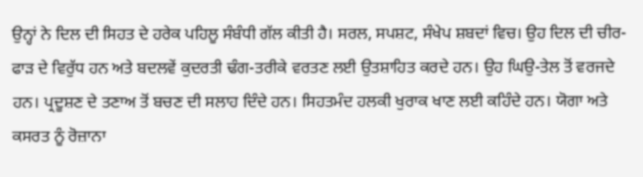ਉਨ੍ਹਾਂ ਨੇ ਦਿਲ ਦੀ ਸਿਹਤ ਦੇ ਹਰੇਕ ਪਹਿਲੂ ਸੰਬੰਧੀ ਗੱਲ ਕੀਤੀ ਹੈ। ਸਰਲ, ਸਪਸ਼ਟ, ਸੰਖੇਪ ਸ਼ਬਦਾਂ ਵਿਚ। ਉਹ ਦਿਲ ਦੀ ਚੀਰ-ਫਾੜ ਦੇ ਵਿਰੁੱਧ ਹਨ ਅਤੇ ਬਦਲਵੇਂ ਕੁਦਰਤੀ ਢੰਗ-ਤਰੀਕੇ ਵਰਤਣ ਲਈ ਉਤਸ਼ਾਹਿਤ ਕਰਦੇ ਹਨ। ਉਹ ਘਿਉ-ਤੇਲ ਤੋਂ ਵਰਜਦੇ ਹਨ। ਪ੍ਰਦੂਸ਼ਣ ਦੇ ਤਣਾਅ ਤੋਂ ਬਚਣ ਦੀ ਸਲਾਹ ਦਿੰਦੇ ਹਨ। ਸਿਹਤਮੰਦ ਹਲਕੀ ਖੁਰਾਕ ਖਾਣ ਲਈ ਕਹਿੰਦੇ ਹਨ। ਯੋਗਾ ਅਤੇ ਕਸਰਤ ਨੂੰ ਰੋਜ਼ਾਨਾ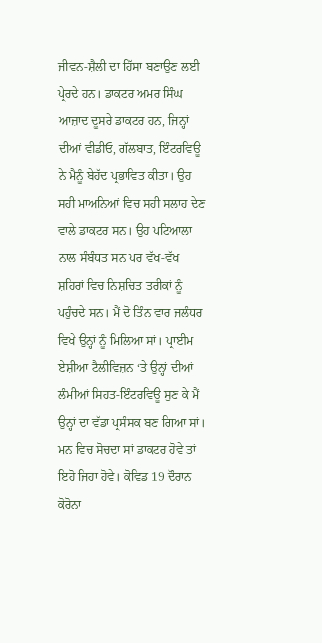ਜੀਵਨ-ਸ਼ੈਲੀ ਦਾ ਹਿੱਸਾ ਬਣਾਉਣ ਲਈ ਪ੍ਰੇਰਦੇ ਹਨ। ਡਾਕਟਰ ਅਮਰ ਸਿੰਘ ਆਜ਼ਾਦ ਦੂਸਰੇ ਡਾਕਟਰ ਹਨ, ਜਿਨ੍ਹਾਂ ਦੀਆਂ ਵੀਡੀਓ, ਗੱਲਬਾਤ, ਇੰਟਰਵਿਊ ਨੇ ਮੈਨੂੰ ਬੇਹੱਦ ਪ੍ਰਭਾਵਿਤ ਕੀਤਾ। ਉਹ ਸਹੀ ਮਾਅਨਿਆਂ ਵਿਚ ਸਹੀ ਸਲਾਹ ਦੇਣ ਵਾਲੇ ਡਾਕਟਰ ਸਨ। ਉਹ ਪਟਿਆਲਾ ਨਾਲ ਸੰਬੰਧਤ ਸਨ ਪਰ ਵੱਖ-ਵੱਖ ਸ਼ਹਿਰਾਂ ਵਿਚ ਨਿਸ਼ਚਿਤ ਤਰੀਕਾਂ ਨੂੰ ਪਹੁੰਚਦੇ ਸਨ। ਮੈਂ ਦੋ ਤਿੰਨ ਵਾਰ ਜਲੰਧਰ ਵਿਖੇ ਉਨ੍ਹਾਂ ਨੂੰ ਮਿਲਿਆ ਸਾਂ। ਪ੍ਰਾਈਮ ਏਸ਼ੀਆ ਟੈਲੀਵਿਜ਼ਨ ‘ਤੇ ਉਨ੍ਹਾਂ ਦੀਆਂ ਲੰਮੀਆਂ ਸਿਹਤ-ਇੰਟਰਵਿਊ ਸੁਣ ਕੇ ਮੈਂ ਉਨ੍ਹਾਂ ਦਾ ਵੱਡਾ ਪ੍ਰਸੰਸਕ ਬਣ ਗਿਆ ਸਾਂ। ਮਨ ਵਿਚ ਸੋਚਦਾ ਸਾਂ ਡਾਕਟਰ ਹੋਵੇ ਤਾਂ ਇਹੋ ਜਿਹਾ ਹੋਵੇ। ਕੋਵਿਡ 19 ਦੌਰਾਨ ਕੋਰੋਨਾ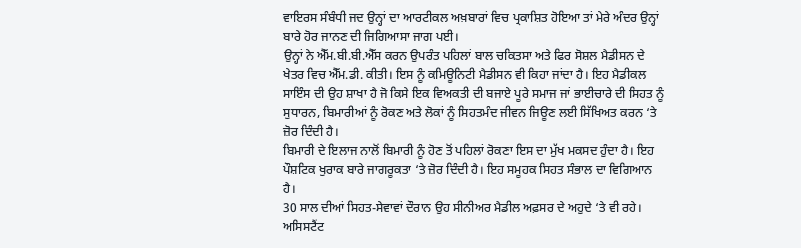ਵਾਇਰਸ ਸੰਬੰਧੀ ਜਦ ਉਨ੍ਹਾਂ ਦਾ ਆਰਟੀਕਲ ਅਖ਼ਬਾਰਾਂ ਵਿਚ ਪ੍ਰਕਾਸ਼ਿਤ ਹੋਇਆ ਤਾਂ ਮੇਰੇ ਅੰਦਰ ਉਨ੍ਹਾਂ ਬਾਰੇ ਹੋਰ ਜਾਨਣ ਦੀ ਜਿਗਿਆਸਾ ਜਾਗ ਪਈ।
ਉਨ੍ਹਾਂ ਨੇ ਐੱਮ.ਬੀ.ਬੀ.ਐੱਸ ਕਰਨ ਉਪਰੰਤ ਪਹਿਲਾਂ ਬਾਲ ਚਕਿਤਸਾ ਅਤੇ ਫਿਰ ਸੋਸ਼ਲ ਮੈਡੀਸਨ ਦੇ ਖੇਤਰ ਵਿਚ ਐੱਮ.ਡੀ. ਕੀਤੀ। ਇਸ ਨੂੰ ਕਮਿਊਨਿਟੀ ਮੈਡੀਸਨ ਵੀ ਕਿਹਾ ਜਾਂਦਾ ਹੈ। ਇਹ ਮੈਡੀਕਲ ਸਾਇੰਸ ਦੀ ਉਹ ਸ਼ਾਖਾ ਹੈ ਜੋ ਕਿਸੇ ਇਕ ਵਿਅਕਤੀ ਦੀ ਬਜਾਏ ਪੂਰੇ ਸਮਾਜ ਜਾਂ ਭਾਈਚਾਰੇ ਦੀ ਸਿਹਤ ਨੂੰ ਸੁਧਾਰਨ, ਬਿਮਾਰੀਆਂ ਨੂੰ ਰੋਕਣ ਅਤੇ ਲੋਕਾਂ ਨੂੰ ਸਿਹਤਮੰਦ ਜੀਵਨ ਜਿਊਣ ਲਈ ਸਿੱਖਿਅਤ ਕਰਨ ‘ਤੇ ਜ਼ੋਰ ਦਿੰਦੀ ਹੈ।
ਬਿਮਾਰੀ ਦੇ ਇਲਾਜ ਨਾਲੋਂ ਬਿਮਾਰੀ ਨੂੰ ਹੋਣ ਤੋਂ ਪਹਿਲਾਂ ਰੋਕਣਾ ਇਸ ਦਾ ਮੁੱਖ ਮਕਸਦ ਹੁੰਦਾ ਹੈ। ਇਹ ਪੌਸ਼ਟਿਕ ਖੁਰਾਕ ਬਾਰੇ ਜਾਗਰੂਕਤਾ ‘ਤੇ ਜ਼ੋਰ ਦਿੰਦੀ ਹੈ। ਇਹ ਸਮੂਹਕ ਸਿਹਤ ਸੰਭਾਲ ਦਾ ਵਿਗਿਆਨ ਹੈ।
30 ਸਾਲ ਦੀਆਂ ਸਿਹਤ-ਸੇਵਾਵਾਂ ਦੌਰਾਨ ਉਹ ਸੀਨੀਅਰ ਮੈਡੀਲ ਅਫ਼ਸਰ ਦੇ ਅਹੁਦੇ ‘ਤੇ ਵੀ ਰਹੇ। ਅਸਿਸਟੈਂਟ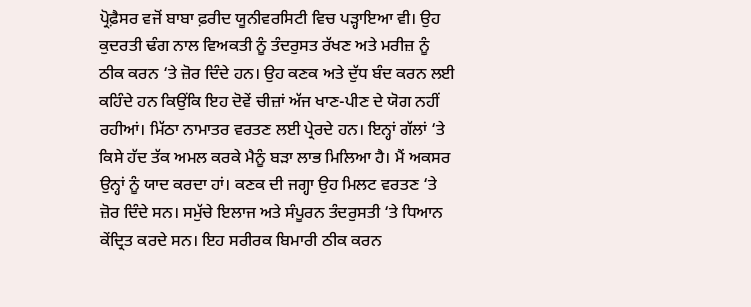ਪ੍ਰੋਫ਼ੈਸਰ ਵਜੋਂ ਬਾਬਾ ਫ਼ਰੀਦ ਯੂਨੀਵਰਸਿਟੀ ਵਿਚ ਪੜ੍ਹਾਇਆ ਵੀ। ਉਹ ਕੁਦਰਤੀ ਢੰਗ ਨਾਲ ਵਿਅਕਤੀ ਨੂੰ ਤੰਦਰੁਸਤ ਰੱਖਣ ਅਤੇ ਮਰੀਜ਼ ਨੂੰ ਠੀਕ ਕਰਨ ‘ਤੇ ਜ਼ੋਰ ਦਿੰਦੇ ਹਨ। ਉਹ ਕਣਕ ਅਤੇ ਦੁੱਧ ਬੰਦ ਕਰਨ ਲਈ ਕਹਿੰਦੇ ਹਨ ਕਿਉਂਕਿ ਇਹ ਦੋਵੇਂ ਚੀਜ਼ਾਂ ਅੱਜ ਖਾਣ-ਪੀਣ ਦੇ ਯੋਗ ਨਹੀਂ ਰਹੀਆਂ। ਮਿੱਠਾ ਨਾਮਾਤਰ ਵਰਤਣ ਲਈ ਪ੍ਰੇਰਦੇ ਹਨ। ਇਨ੍ਹਾਂ ਗੱਲਾਂ ‘ਤੇ ਕਿਸੇ ਹੱਦ ਤੱਕ ਅਮਲ ਕਰਕੇ ਮੈਨੂੰ ਬੜਾ ਲਾਭ ਮਿਲਿਆ ਹੈ। ਮੈਂ ਅਕਸਰ ਉਨ੍ਹਾਂ ਨੂੰ ਯਾਦ ਕਰਦਾ ਹਾਂ। ਕਣਕ ਦੀ ਜਗ੍ਹਾ ਉਹ ਮਿਲਟ ਵਰਤਣ ‘ਤੇ ਜ਼ੋਰ ਦਿੰਦੇ ਸਨ। ਸਮੁੱਚੇ ਇਲਾਜ ਅਤੇ ਸੰਪੂਰਨ ਤੰਦਰੁਸਤੀ ‘ਤੇ ਧਿਆਨ ਕੇਂਦ੍ਰਿਤ ਕਰਦੇ ਸਨ। ਇਹ ਸਰੀਰਕ ਬਿਮਾਰੀ ਠੀਕ ਕਰਨ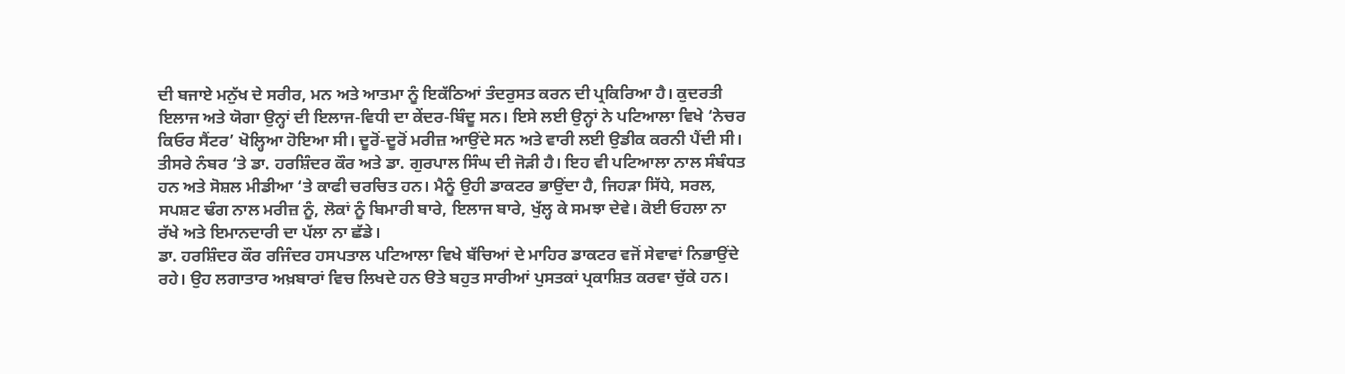ਦੀ ਬਜਾਏ ਮਨੁੱਖ ਦੇ ਸਰੀਰ, ਮਨ ਅਤੇ ਆਤਮਾ ਨੂੰ ਇਕੱਠਿਆਂ ਤੰਦਰੁਸਤ ਕਰਨ ਦੀ ਪ੍ਰਕਿਰਿਆ ਹੈ। ਕੁਦਰਤੀ ਇਲਾਜ ਅਤੇ ਯੋਗਾ ਉਨ੍ਹਾਂ ਦੀ ਇਲਾਜ-ਵਿਧੀ ਦਾ ਕੇਂਦਰ-ਬਿੰਦੂ ਸਨ। ਇਸੇ ਲਈ ਉਨ੍ਹਾਂ ਨੇ ਪਟਿਆਲਾ ਵਿਖੇ ‘ਨੇਚਰ ਕਿਓਰ ਸੈਂਟਰ’ ਖੋਲ੍ਹਿਆ ਹੋਇਆ ਸੀ। ਦੂਰੋਂ-ਦੂਰੋਂ ਮਰੀਜ਼ ਆਉਂਦੇ ਸਨ ਅਤੇ ਵਾਰੀ ਲਈ ਉਡੀਕ ਕਰਨੀ ਪੈਂਦੀ ਸੀ।
ਤੀਸਰੇ ਨੰਬਰ ‘ਤੇ ਡਾ. ਹਰਸ਼ਿੰਦਰ ਕੌਰ ਅਤੇ ਡਾ. ਗੁਰਪਾਲ ਸਿੰਘ ਦੀ ਜੋੜੀ ਹੈ। ਇਹ ਵੀ ਪਟਿਆਲਾ ਨਾਲ ਸੰਬੰਧਤ ਹਨ ਅਤੇ ਸੋਸ਼ਲ ਮੀਡੀਆ ‘ਤੇ ਕਾਫੀ ਚਰਚਿਤ ਹਨ। ਮੈਨੂੰ ਉਹੀ ਡਾਕਟਰ ਭਾਉਂਦਾ ਹੈ, ਜਿਹੜਾ ਸਿੱਧੇ, ਸਰਲ, ਸਪਸ਼ਟ ਢੰਗ ਨਾਲ ਮਰੀਜ਼ ਨੂੰ, ਲੋਕਾਂ ਨੂੰ ਬਿਮਾਰੀ ਬਾਰੇ, ਇਲਾਜ ਬਾਰੇ, ਖੁੱਲ੍ਹ ਕੇ ਸਮਝਾ ਦੇਵੇ। ਕੋਈ ਓਹਲਾ ਨਾ ਰੱਖੇ ਅਤੇ ਇਮਾਨਦਾਰੀ ਦਾ ਪੱਲਾ ਨਾ ਛੱਡੇ।
ਡਾ. ਹਰਸ਼ਿੰਦਰ ਕੌਰ ਰਜਿੰਦਰ ਹਸਪਤਾਲ ਪਟਿਆਲਾ ਵਿਖੇ ਬੱਚਿਆਂ ਦੇ ਮਾਹਿਰ ਡਾਕਟਰ ਵਜੋਂ ਸੇਵਾਵਾਂ ਨਿਭਾਉਂਦੇ ਰਹੇ। ਉਹ ਲਗਾਤਾਰ ਅਖ਼ਬਾਰਾਂ ਵਿਚ ਲਿਖਦੇ ਹਨ ੳਤੇ ਬਹੁਤ ਸਾਰੀਆਂ ਪੁਸਤਕਾਂ ਪ੍ਰਕਾਸ਼ਿਤ ਕਰਵਾ ਚੁੱਕੇ ਹਨ।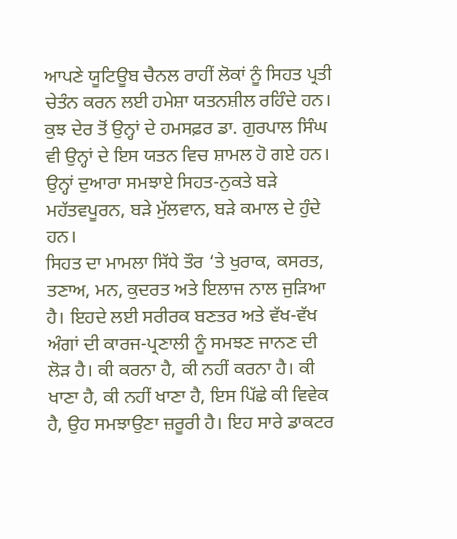ਆਪਣੇ ਯੂਟਿਊਬ ਚੈਨਲ ਰਾਹੀਂ ਲੋਕਾਂ ਨੂੰ ਸਿਹਤ ਪ੍ਰਤੀ ਚੇਤੰਨ ਕਰਨ ਲਈ ਹਮੇਸ਼ਾ ਯਤਨਸ਼ੀਲ ਰਹਿੰਦੇ ਹਨ। ਕੁਝ ਦੇਰ ਤੋਂ ਉਨ੍ਹਾਂ ਦੇ ਹਮਸਫ਼ਰ ਡਾ. ਗੁਰਪਾਲ ਸਿੰਘ ਵੀ ਉਨ੍ਹਾਂ ਦੇ ਇਸ ਯਤਨ ਵਿਚ ਸ਼ਾਮਲ ਹੋ ਗਏ ਹਨ। ਉਨ੍ਹਾਂ ਦੁਆਰਾ ਸਮਝਾਏ ਸਿਹਤ-ਨੁਕਤੇ ਬੜੇ ਮਹੱਤਵਪੂਰਨ, ਬੜੇ ਮੁੱਲਵਾਨ, ਬੜੇ ਕਮਾਲ ਦੇ ਹੁੰਦੇ ਹਨ।
ਸਿਹਤ ਦਾ ਮਾਮਲਾ ਸਿੱਧੇ ਤੌਰ ‘ਤੇ ਖੁਰਾਕ, ਕਸਰਤ, ਤਣਾਅ, ਮਨ, ਕੁਦਰਤ ਅਤੇ ਇਲਾਜ ਨਾਲ ਜੁੜਿਆ ਹੈ। ਇਹਦੇ ਲਈ ਸਰੀਰਕ ਬਣਤਰ ਅਤੇ ਵੱਖ-ਵੱਖ ਅੰਗਾਂ ਦੀ ਕਾਰਜ-ਪ੍ਰਣਾਲੀ ਨੂੰ ਸਮਝਣ ਜਾਨਣ ਦੀ ਲੋੜ ਹੈ। ਕੀ ਕਰਨਾ ਹੈ, ਕੀ ਨਹੀਂ ਕਰਨਾ ਹੈ। ਕੀ ਖਾਣਾ ਹੈ, ਕੀ ਨਹੀਂ ਖਾਣਾ ਹੈ, ਇਸ ਪਿੱਛੇ ਕੀ ਵਿਵੇਕ ਹੈ, ਉਹ ਸਮਝਾਉਣਾ ਜ਼ਰੂਰੀ ਹੈ। ਇਹ ਸਾਰੇ ਡਾਕਟਰ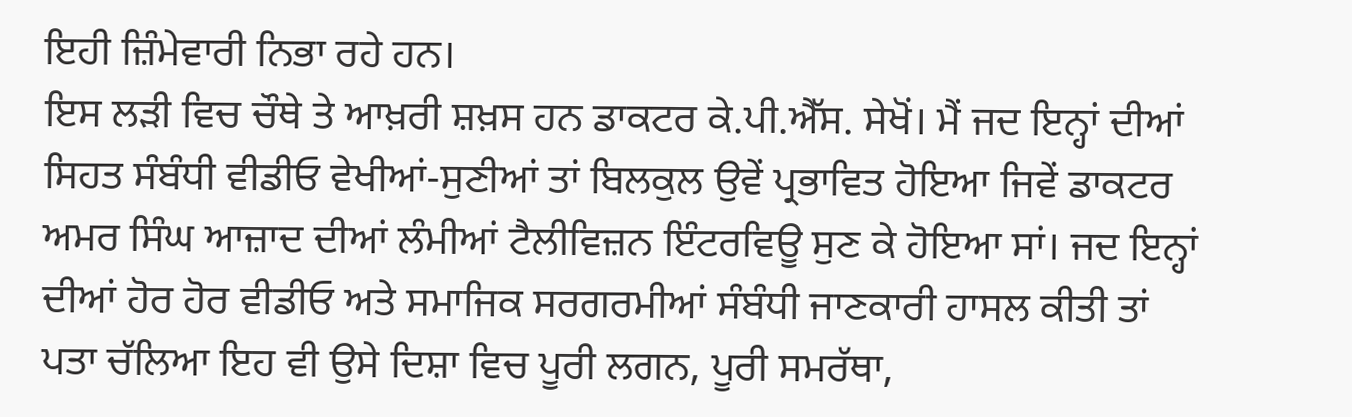ਇਹੀ ਜ਼ਿੰਮੇਵਾਰੀ ਨਿਭਾ ਰਹੇ ਹਨ।
ਇਸ ਲੜੀ ਵਿਚ ਚੌਥੇ ਤੇ ਆਖ਼ਰੀ ਸ਼ਖ਼ਸ ਹਨ ਡਾਕਟਰ ਕੇ.ਪੀ.ਐੱਸ. ਸੇਖੋਂ। ਮੈਂ ਜਦ ਇਨ੍ਹਾਂ ਦੀਆਂ ਸਿਹਤ ਸੰਬੰਧੀ ਵੀਡੀਓ ਵੇਖੀਆਂ-ਸੁਣੀਆਂ ਤਾਂ ਬਿਲਕੁਲ ਉਵੇਂ ਪ੍ਰਭਾਵਿਤ ਹੋਇਆ ਜਿਵੇਂ ਡਾਕਟਰ ਅਮਰ ਸਿੰਘ ਆਜ਼ਾਦ ਦੀਆਂ ਲੰਮੀਆਂ ਟੈਲੀਵਿਜ਼ਨ ਇੰਟਰਵਿਊ ਸੁਣ ਕੇ ਹੋਇਆ ਸਾਂ। ਜਦ ਇਨ੍ਹਾਂ ਦੀਆਂ ਹੋਰ ਹੋਰ ਵੀਡੀਓ ਅਤੇ ਸਮਾਜਿਕ ਸਰਗਰਮੀਆਂ ਸੰਬੰਧੀ ਜਾਣਕਾਰੀ ਹਾਸਲ ਕੀਤੀ ਤਾਂ ਪਤਾ ਚੱਲਿਆ ਇਹ ਵੀ ਉਸੇ ਦਿਸ਼ਾ ਵਿਚ ਪੂਰੀ ਲਗਨ, ਪੂਰੀ ਸਮਰੱਥਾ,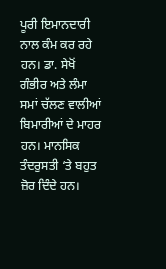ਪੂਰੀ ਇਮਾਨਦਾਰੀ ਨਾਲ ਕੰਮ ਕਰ ਰਹੇ ਹਨ। ਡਾ. ਸੇਖੋਂ ਗੰਭੀਰ ਅਤੇ ਲੰਮਾ ਸਮਾਂ ਚੱਲਣ ਵਾਲੀਆਂ ਬਿਮਾਰੀਆਂ ਦੇ ਮਾਹਰ ਹਨ। ਮਾਨਸਿਕ ਤੰਦਰੁਸਤੀ ‘ਤੇ ਬਹੁਤ ਜ਼ੋਰ ਦਿੰਦੇ ਹਨ।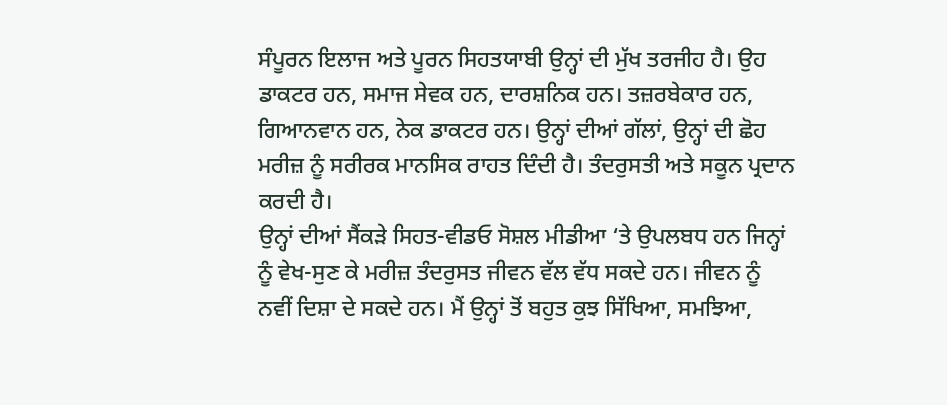ਸੰਪੂਰਨ ਇਲਾਜ ਅਤੇ ਪੂਰਨ ਸਿਹਤਯਾਬੀ ਉਨ੍ਹਾਂ ਦੀ ਮੁੱਖ ਤਰਜੀਹ ਹੈ। ਉਹ ਡਾਕਟਰ ਹਨ, ਸਮਾਜ ਸੇਵਕ ਹਨ, ਦਾਰਸ਼ਨਿਕ ਹਨ। ਤਜ਼ਰਬੇਕਾਰ ਹਨ, ਗਿਆਨਵਾਨ ਹਨ, ਨੇਕ ਡਾਕਟਰ ਹਨ। ਉਨ੍ਹਾਂ ਦੀਆਂ ਗੱਲਾਂ, ਉਨ੍ਹਾਂ ਦੀ ਛੋਹ ਮਰੀਜ਼ ਨੂੰ ਸਰੀਰਕ ਮਾਨਸਿਕ ਰਾਹਤ ਦਿੰਦੀ ਹੈ। ਤੰਦਰੁਸਤੀ ਅਤੇ ਸਕੂਨ ਪ੍ਰਦਾਨ ਕਰਦੀ ਹੈ।
ਉਨ੍ਹਾਂ ਦੀਆਂ ਸੈਂਕੜੇ ਸਿਹਤ-ਵੀਡਓ ਸੋਸ਼ਲ ਮੀਡੀਆ ‘ਤੇ ਉਪਲਬਧ ਹਨ ਜਿਨ੍ਹਾਂ ਨੂੰ ਵੇਖ-ਸੁਣ ਕੇ ਮਰੀਜ਼ ਤੰਦਰੁਸਤ ਜੀਵਨ ਵੱਲ ਵੱਧ ਸਕਦੇ ਹਨ। ਜੀਵਨ ਨੂੰ ਨਵੀਂ ਦਿਸ਼ਾ ਦੇ ਸਕਦੇ ਹਨ। ਮੈਂ ਉਨ੍ਹਾਂ ਤੋਂ ਬਹੁਤ ਕੁਝ ਸਿੱਖਿਆ, ਸਮਝਿਆ,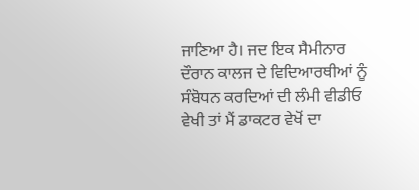ਜਾਣਿਆ ਹੈ। ਜਦ ਇਕ ਸੈਮੀਨਾਰ ਦੌਰਾਨ ਕਾਲਜ ਦੇ ਵਿਦਿਆਰਥੀਆਂ ਨੂੰ ਸੰਬੋਧਨ ਕਰਦਿਆਂ ਦੀ ਲੰਮੀ ਵੀਡੀਓ ਵੇਖੀ ਤਾਂ ਮੈਂ ਡਾਕਟਰ ਵੇਖੋਂ ਦਾ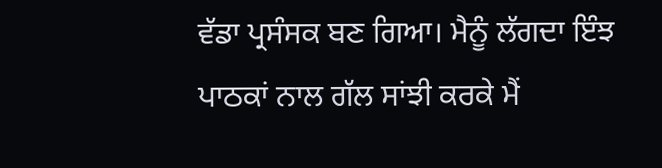ਵੱਡਾ ਪ੍ਰਸੰਸਕ ਬਣ ਗਿਆ। ਮੈਨੂੰ ਲੱਗਦਾ ਇੰਝ ਪਾਠਕਾਂ ਨਾਲ ਗੱਲ ਸਾਂਝੀ ਕਰਕੇ ਮੈਂ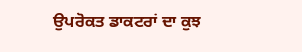ਉਪਰੋਕਤ ਡਾਕਟਰਾਂ ਦਾ ਕੁਝ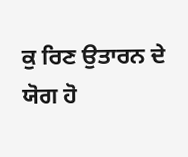ਕੁ ਰਿਣ ਉਤਾਰਨ ਦੇ ਯੋਗ ਹੋ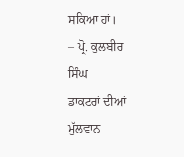ਸਕਿਆ ਹਾਂ।
– ਪ੍ਰੋ. ਕੁਲਬੀਰ ਸਿੰਘ
ਡਾਕਟਰਾਂ ਦੀਆਂ ਮੁੱਲਵਾਨ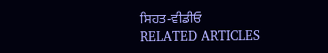ਸਿਹਤ-ਵੀਡੀਓ
RELATED ARTICLES